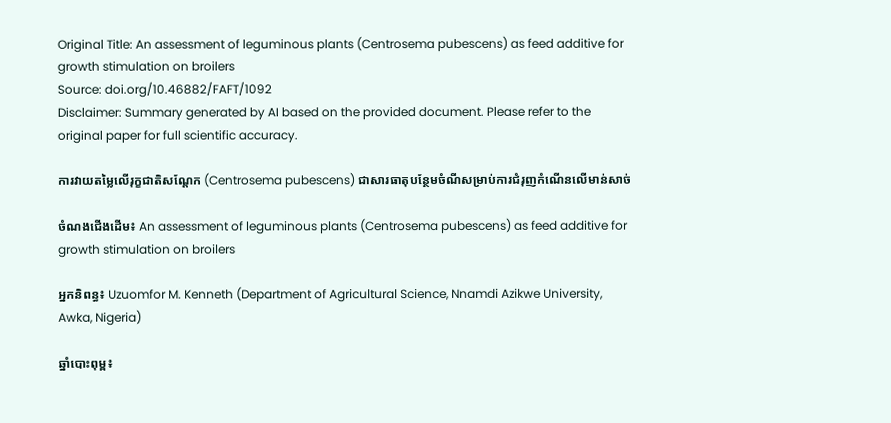Original Title: An assessment of leguminous plants (Centrosema pubescens) as feed additive for growth stimulation on broilers
Source: doi.org/10.46882/FAFT/1092
Disclaimer: Summary generated by AI based on the provided document. Please refer to the original paper for full scientific accuracy.

ការវាយតម្លៃលើរុក្ខជាតិសណ្តែក (Centrosema pubescens) ជាសារធាតុបន្ថែមចំណីសម្រាប់ការជំរុញកំណើនលើមាន់សាច់

ចំណងជើងដើម៖ An assessment of leguminous plants (Centrosema pubescens) as feed additive for growth stimulation on broilers

អ្នកនិពន្ធ៖ Uzuomfor M. Kenneth (Department of Agricultural Science, Nnamdi Azikwe University, Awka, Nigeria)

ឆ្នាំបោះពុម្ព៖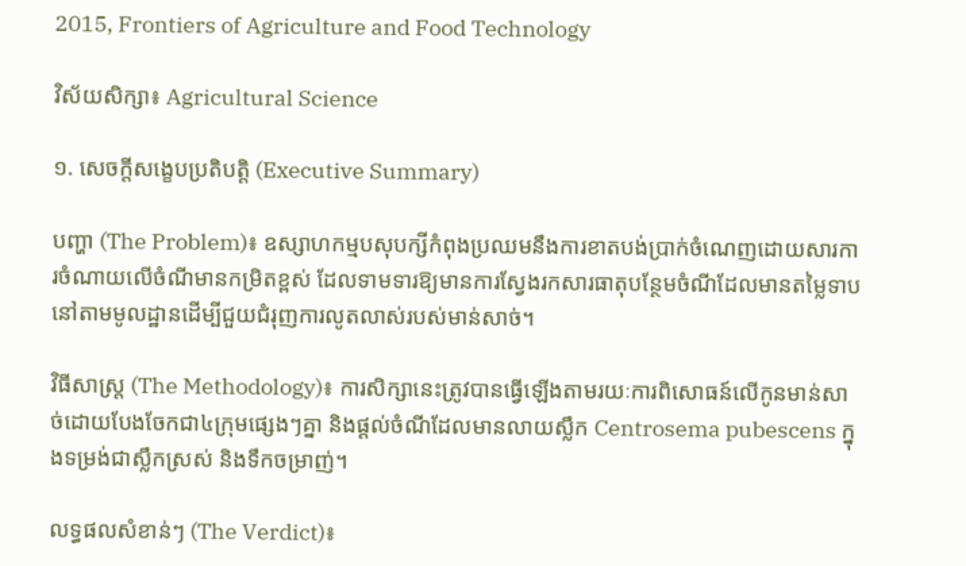2015, Frontiers of Agriculture and Food Technology

វិស័យសិក្សា៖ Agricultural Science

១. សេចក្តីសង្ខេបប្រតិបត្តិ (Executive Summary)

បញ្ហា (The Problem)៖ ឧស្សាហកម្មបសុបក្សីកំពុងប្រឈមនឹងការខាតបង់ប្រាក់ចំណេញដោយសារការចំណាយលើចំណីមានកម្រិតខ្ពស់ ដែលទាមទារឱ្យមានការស្វែងរកសារធាតុបន្ថែមចំណីដែលមានតម្លៃទាបនៅតាមមូលដ្ឋានដើម្បីជួយជំរុញការលូតលាស់របស់មាន់សាច់។

វិធីសាស្ត្រ (The Methodology)៖ ការសិក្សានេះត្រូវបានធ្វើឡើងតាមរយៈការពិសោធន៍លើកូនមាន់សាច់ដោយបែងចែកជា៤ក្រុមផ្សេងៗគ្នា និងផ្តល់ចំណីដែលមានលាយស្លឹក Centrosema pubescens ក្នុងទម្រង់ជាស្លឹកស្រស់ និងទឹកចម្រាញ់។

លទ្ធផលសំខាន់ៗ (The Verdict)៖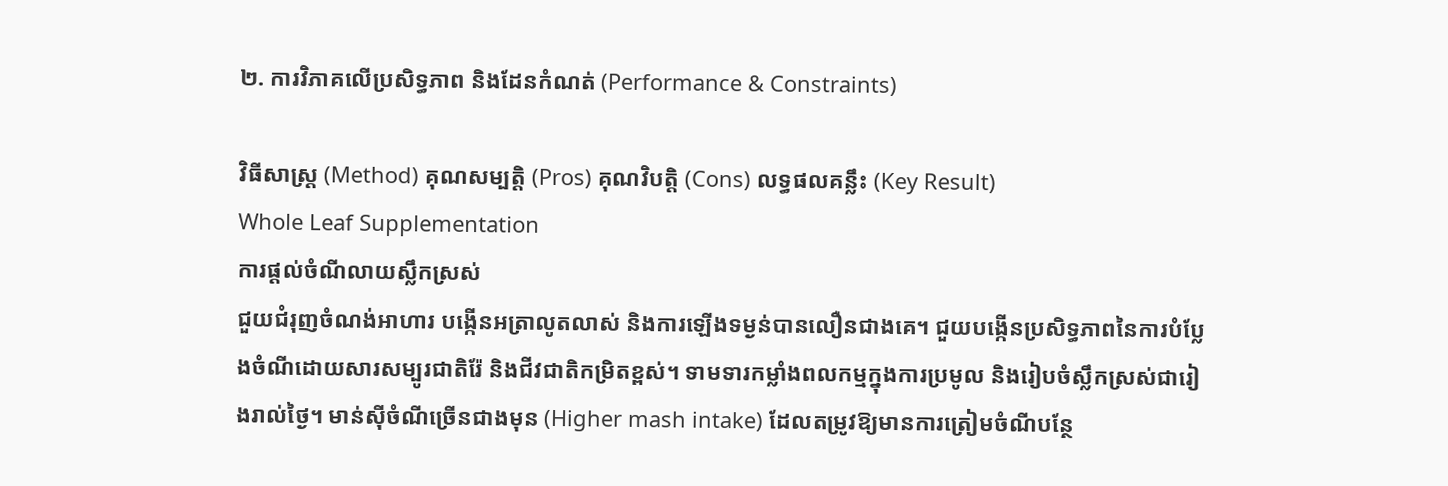២. ការវិភាគលើប្រសិទ្ធភាព និងដែនកំណត់ (Performance & Constraints)

វិធីសាស្ត្រ (Method) គុណសម្បត្តិ (Pros) គុណវិបត្តិ (Cons) លទ្ធផលគន្លឹះ (Key Result)
Whole Leaf Supplementation
ការផ្តល់ចំណីលាយស្លឹកស្រស់
ជួយជំរុញចំណង់អាហារ បង្កើនអត្រាលូតលាស់ និងការឡើងទម្ងន់បានលឿនជាងគេ។ ជួយបង្កើនប្រសិទ្ធភាពនៃការបំប្លែងចំណីដោយសារសម្បូរជាតិរ៉ែ និងជីវជាតិកម្រិតខ្ពស់។ ទាមទារកម្លាំងពលកម្មក្នុងការប្រមូល និងរៀបចំស្លឹកស្រស់ជារៀងរាល់ថ្ងៃ។ មាន់ស៊ីចំណីច្រើនជាងមុន (Higher mash intake) ដែលតម្រូវឱ្យមានការត្រៀមចំណីបន្ថែ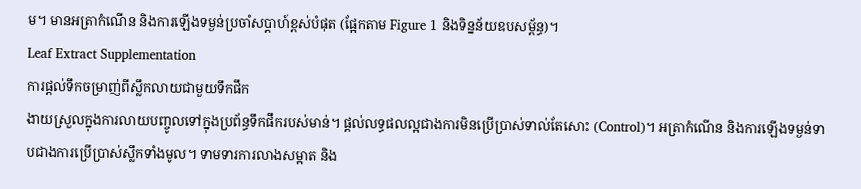ម។ មានអត្រាកំណើន និងការឡើងទម្ងន់ប្រចាំសប្តាហ៍ខ្ពស់បំផុត (ផ្អែកតាម Figure 1 និងទិន្នន័យឧបសម្ព័ន្ធ)។
Leaf Extract Supplementation
ការផ្តល់ទឹកចម្រាញ់ពីស្លឹកលាយជាមួយទឹកផឹក
ងាយស្រួលក្នុងការលាយបញ្ចូលទៅក្នុងប្រព័ន្ធទឹកផឹករបស់មាន់។ ផ្តល់លទ្ធផលល្អជាងការមិនប្រើប្រាស់ទាល់តែសោះ (Control)។ អត្រាកំណើន និងការឡើងទម្ងន់ទាបជាងការប្រើប្រាស់ស្លឹកទាំងមូល។ ទាមទារការលាងសម្អាត និង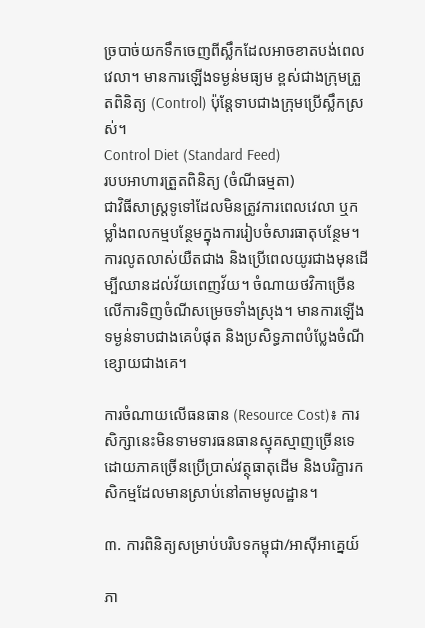ច្របាច់យកទឹកចេញពីស្លឹកដែលអាចខាតបង់ពេលវេលា។ មានការឡើងទម្ងន់មធ្យម ខ្ពស់ជាងក្រុមត្រួតពិនិត្យ (Control) ប៉ុន្តែទាបជាងក្រុមប្រើស្លឹកស្រស់។
Control Diet (Standard Feed)
របបអាហារត្រួតពិនិត្យ (ចំណីធម្មតា)
ជាវិធីសាស្ត្រទូទៅដែលមិនត្រូវការពេលវេលា ឬកម្លាំងពលកម្មបន្ថែមក្នុងការរៀបចំសារធាតុបន្ថែម។ ការលូតលាស់យឺតជាង និងប្រើពេលយូរជាងមុនដើម្បីឈានដល់វ័យពេញវ័យ។ ចំណាយថវិកាច្រើនលើការទិញចំណីសម្រេចទាំងស្រុង។ មានការឡើងទម្ងន់ទាបជាងគេបំផុត និងប្រសិទ្ធភាពបំប្លែងចំណីខ្សោយជាងគេ។

ការចំណាយលើធនធាន (Resource Cost)៖ ការសិក្សានេះមិនទាមទារធនធានស្មុគស្មាញច្រើនទេ ដោយភាគច្រើនប្រើប្រាស់វត្ថុធាតុដើម និងបរិក្ខារកសិកម្មដែលមានស្រាប់នៅតាមមូលដ្ឋាន។

៣. ការពិនិត្យសម្រាប់បរិបទកម្ពុជា/អាស៊ីអាគ្នេយ៍

ភា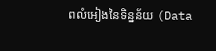ពលំអៀងនៃទិន្នន័យ (Data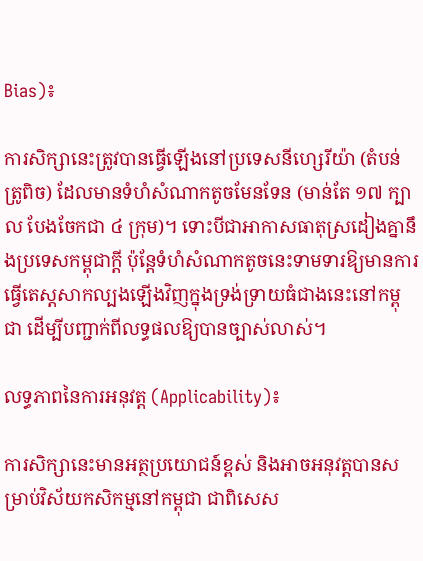Bias)៖

ការសិក្សានេះត្រូវបានធ្វើឡើងនៅប្រទេសនីហ្សេរីយ៉ា (តំបន់ត្រូពិច) ដែលមានទំហំសំណាកតូចមែនទែន (មាន់តែ ១៧ ក្បាល បែងចែកជា ៤ ក្រុម)។ ទោះបីជាអាកាសធាតុស្រដៀងគ្នានឹងប្រទេសកម្ពុជាក្តី ប៉ុន្តែទំហំសំណាកតូចនេះទាមទារឱ្យមានការធ្វើតេស្តសាកល្បងឡើងវិញក្នុងទ្រង់ទ្រាយធំជាងនេះនៅកម្ពុជា ដើម្បីបញ្ជាក់ពីលទ្ធផលឱ្យបានច្បាស់លាស់។

លទ្ធភាពនៃការអនុវត្ត (Applicability)៖

ការសិក្សានេះមានអត្ថប្រយោជន៍ខ្ពស់ និងអាចអនុវត្តបានសម្រាប់វិស័យកសិកម្មនៅកម្ពុជា ជាពិសេស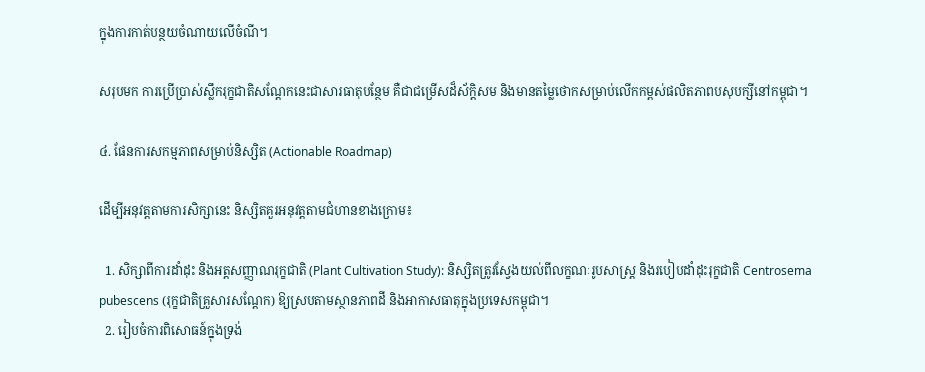ក្នុងការកាត់បន្ថយចំណាយលើចំណី។

សរុបមក ការប្រើប្រាស់ស្លឹករុក្ខជាតិសណ្តែកនេះជាសារធាតុបន្ថែម គឺជាជម្រើសដ៏ស័ក្តិសម និងមានតម្លៃថោកសម្រាប់លើកកម្ពស់ផលិតភាពបសុបក្សីនៅកម្ពុជា។

៤. ផែនការសកម្មភាពសម្រាប់និស្សិត (Actionable Roadmap)

ដើម្បីអនុវត្តតាមការសិក្សានេះ និស្សិតគួរអនុវត្តតាមជំហានខាងក្រោម៖

  1. សិក្សាពីការដាំដុះ និងអត្តសញ្ញាណរុក្ខជាតិ (Plant Cultivation Study): និស្សិតត្រូវស្វែងយល់ពីលក្ខណៈរូបសាស្ត្រ និងរបៀបដាំដុះរុក្ខជាតិ Centrosema pubescens (រុក្ខជាតិគ្រួសារសណ្តែក) ឱ្យស្របតាមស្ថានភាពដី និងអាកាសធាតុក្នុងប្រទេសកម្ពុជា។
  2. រៀបចំការពិសោធន៍ក្នុងទ្រង់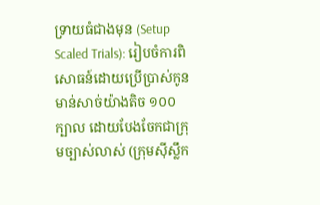ទ្រាយធំជាងមុន (Setup Scaled Trials): រៀបចំការពិសោធន៍ដោយប្រើប្រាស់កូនមាន់សាច់យ៉ាងតិច ១០០ ក្បាល ដោយបែងចែកជាក្រុមច្បាស់លាស់ (ក្រុមស៊ីស្លឹក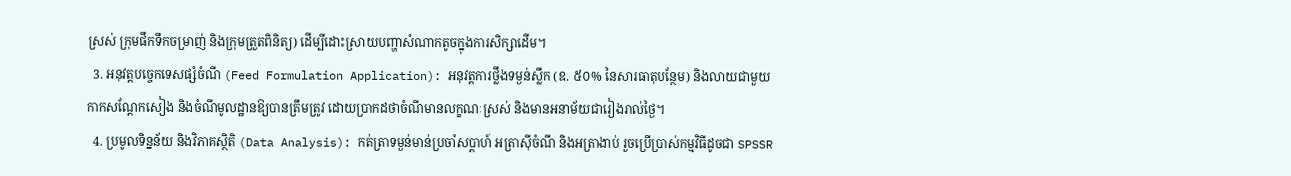ស្រស់ ក្រុមផឹកទឹកចម្រាញ់ និងក្រុមត្រួតពិនិត្យ) ដើម្បីដោះស្រាយបញ្ហាសំណាកតូចក្នុងការសិក្សាដើម។
  3. អនុវត្តបច្ចេកទេសផ្សំចំណី (Feed Formulation Application): អនុវត្តការថ្លឹងទម្ងន់ស្លឹក (ឧ. ៥០% នៃសារធាតុបន្ថែម) និងលាយជាមួយកាកសណ្តែកសៀង និងចំណីមូលដ្ឋានឱ្យបានត្រឹមត្រូវ ដោយប្រាកដថាចំណីមានលក្ខណៈស្រស់ និងមានអនាម័យជារៀងរាល់ថ្ងៃ។
  4. ប្រមូលទិន្នន័យ និងវិភាគស្ថិតិ (Data Analysis): កត់ត្រាទម្ងន់មាន់ប្រចាំសប្តាហ៍ អត្រាស៊ីចំណី និងអត្រាងាប់ រួចប្រើប្រាស់កម្មវិធីដូចជា SPSSR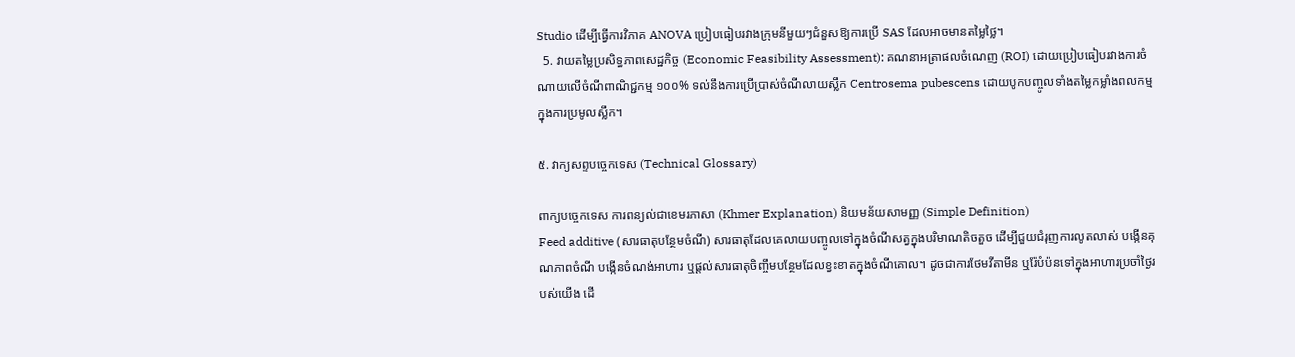Studio ដើម្បីធ្វើការវិភាគ ANOVA ប្រៀបធៀបរវាងក្រុមនីមួយៗជំនួសឱ្យការប្រើ SAS ដែលអាចមានតម្លៃថ្លៃ។
  5. វាយតម្លៃប្រសិទ្ធភាពសេដ្ឋកិច្ច (Economic Feasibility Assessment): គណនាអត្រាផលចំណេញ (ROI) ដោយប្រៀបធៀបរវាងការចំណាយលើចំណីពាណិជ្ជកម្ម ១០០% ទល់នឹងការប្រើប្រាស់ចំណីលាយស្លឹក Centrosema pubescens ដោយបូកបញ្ចូលទាំងតម្លៃកម្លាំងពលកម្មក្នុងការប្រមូលស្លឹក។

៥. វាក្យសព្ទបច្ចេកទេស (Technical Glossary)

ពាក្យបច្ចេកទេស ការពន្យល់ជាខេមរភាសា (Khmer Explanation) និយមន័យសាមញ្ញ (Simple Definition)
Feed additive (សារធាតុបន្ថែមចំណី) សារធាតុដែលគេលាយបញ្ចូលទៅក្នុងចំណីសត្វក្នុងបរិមាណតិចតួច ដើម្បីជួយជំរុញការលូតលាស់ បង្កើនគុណភាពចំណី បង្កើនចំណង់អាហារ ឬផ្តល់សារធាតុចិញ្ចឹមបន្ថែមដែលខ្វះខាតក្នុងចំណីគោល។ ដូចជាការថែមវីតាមីន ឬរ៉ែបំប៉នទៅក្នុងអាហារប្រចាំថ្ងៃរបស់យើង ដើ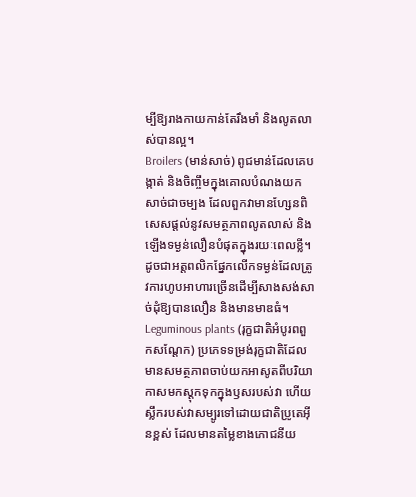ម្បីឱ្យរាងកាយកាន់តែរឹងមាំ និងលូតលាស់បានល្អ។
Broilers (មាន់សាច់) ពូជមាន់ដែលគេបង្កាត់ និងចិញ្ចឹមក្នុងគោលបំណងយកសាច់ជាចម្បង ដែលពួកវាមានហ្សែនពិសេសផ្តល់នូវសមត្ថភាពលូតលាស់ និងឡើងទម្ងន់លឿនបំផុតក្នុងរយៈពេលខ្លី។ ដូចជាអត្តពលិកផ្នែកលើកទម្ងន់ដែលត្រូវការហូបអាហារច្រើនដើម្បីសាងសង់សាច់ដុំឱ្យបានលឿន និងមានមាឌធំ។
Leguminous plants (រុក្ខជាតិអំបូរពពួកសណ្តែក) ប្រភេទទម្រង់រុក្ខជាតិដែលមានសមត្ថភាពចាប់យកអាសូតពីបរិយាកាសមកស្តុកទុកក្នុងឫសរបស់វា ហើយស្លឹករបស់វាសម្បូរទៅដោយជាតិប្រូតេអ៊ីនខ្ពស់ ដែលមានតម្លៃខាងភោជនីយ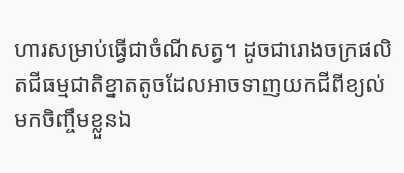ហារសម្រាប់ធ្វើជាចំណីសត្វ។ ដូចជារោងចក្រផលិតជីធម្មជាតិខ្នាតតូចដែលអាចទាញយកជីពីខ្យល់មកចិញ្ចឹមខ្លួនឯ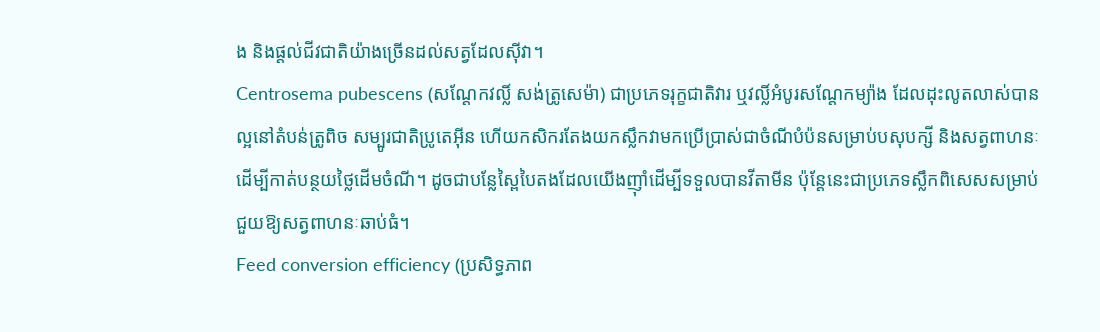ង និងផ្តល់ជីវជាតិយ៉ាងច្រើនដល់សត្វដែលស៊ីវា។
Centrosema pubescens (សណ្តែកវល្លិ៍ សង់ត្រូសេម៉ា) ជាប្រភេទរុក្ខជាតិវារ ឬវល្លិ៍អំបូរសណ្តែកម្យ៉ាង ដែលដុះលូតលាស់បានល្អនៅតំបន់ត្រូពិច សម្បូរជាតិប្រូតេអ៊ីន ហើយកសិករតែងយកស្លឹកវាមកប្រើប្រាស់ជាចំណីបំប៉នសម្រាប់បសុបក្សី និងសត្វពាហនៈដើម្បីកាត់បន្ថយថ្លៃដើមចំណី។ ដូចជាបន្លែស្ពៃបៃតងដែលយើងញ៉ាំដើម្បីទទួលបានវីតាមីន ប៉ុន្តែនេះជាប្រភេទស្លឹកពិសេសសម្រាប់ជួយឱ្យសត្វពាហនៈឆាប់ធំ។
Feed conversion efficiency (ប្រសិទ្ធភាព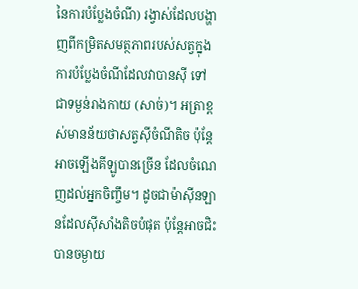នៃការបំប្លែងចំណី) រង្វាស់ដែលបង្ហាញពីកម្រិតសមត្ថភាពរបស់សត្វក្នុងការបំប្លែងចំណីដែលវាបានស៊ី ទៅជាទម្ងន់រាងកាយ (សាច់)។ អត្រាខ្ពស់មានន័យថាសត្វស៊ីចំណីតិច ប៉ុន្តែអាចឡើងគីឡូបានច្រើន ដែលចំណេញដល់អ្នកចិញ្ចឹម។ ដូចជាម៉ាស៊ីនឡានដែលស៊ីសាំងតិចបំផុត ប៉ុន្តែអាចជិះបានចម្ងាយ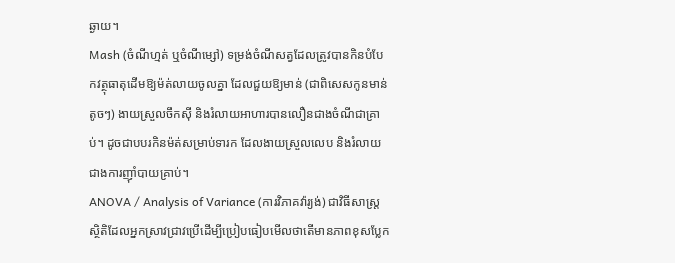ឆ្ងាយ។
Mash (ចំណីហ្មត់ ឬចំណីម្សៅ) ទម្រង់ចំណីសត្វដែលត្រូវបានកិនបំបែកវត្ថុធាតុដើមឱ្យម៉ត់លាយចូលគ្នា ដែលជួយឱ្យមាន់ (ជាពិសេសកូនមាន់តូចៗ) ងាយស្រួលចឹកស៊ី និងរំលាយអាហារបានលឿនជាងចំណីជាគ្រាប់។ ដូចជាបបរកិនម៉ត់សម្រាប់ទារក ដែលងាយស្រួលលេប និងរំលាយជាងការញ៉ាំបាយគ្រាប់។
ANOVA / Analysis of Variance (ការវិភាគវ៉ារ្យង់) ជាវិធីសាស្ត្រស្ថិតិដែលអ្នកស្រាវជ្រាវប្រើដើម្បីប្រៀបធៀបមើលថាតើមានភាពខុសប្លែក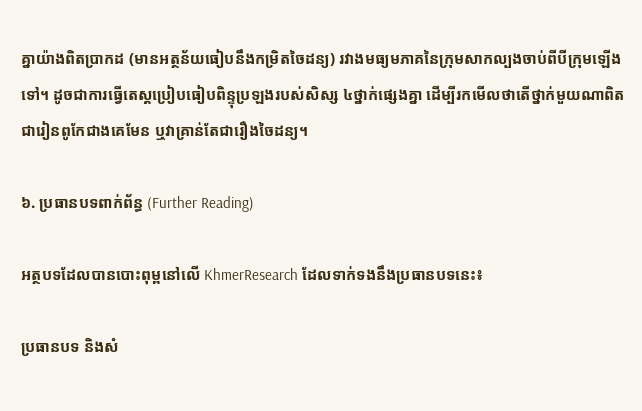គ្នាយ៉ាងពិតប្រាកដ (មានអត្ថន័យធៀបនឹងកម្រិតចៃដន្យ) រវាងមធ្យមភាគនៃក្រុមសាកល្បងចាប់ពីបីក្រុមឡើងទៅ។ ដូចជាការធ្វើតេស្តប្រៀបធៀបពិន្ទុប្រឡងរបស់សិស្ស ៤ថ្នាក់ផ្សេងគ្នា ដើម្បីរកមើលថាតើថ្នាក់មួយណាពិតជារៀនពូកែជាងគេមែន ឬវាគ្រាន់តែជារឿងចៃដន្យ។

៦. ប្រធានបទពាក់ព័ន្ធ (Further Reading)

អត្ថបទដែលបានបោះពុម្ពនៅលើ KhmerResearch ដែលទាក់ទងនឹងប្រធានបទនេះ៖

ប្រធានបទ និងសំ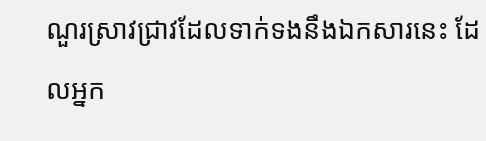ណួរស្រាវជ្រាវដែលទាក់ទងនឹងឯកសារនេះ ដែលអ្នក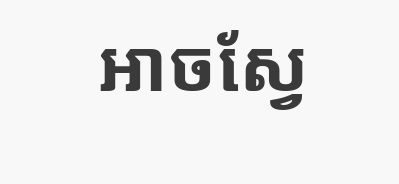អាចស្វែ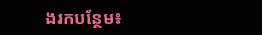ងរកបន្ថែម៖